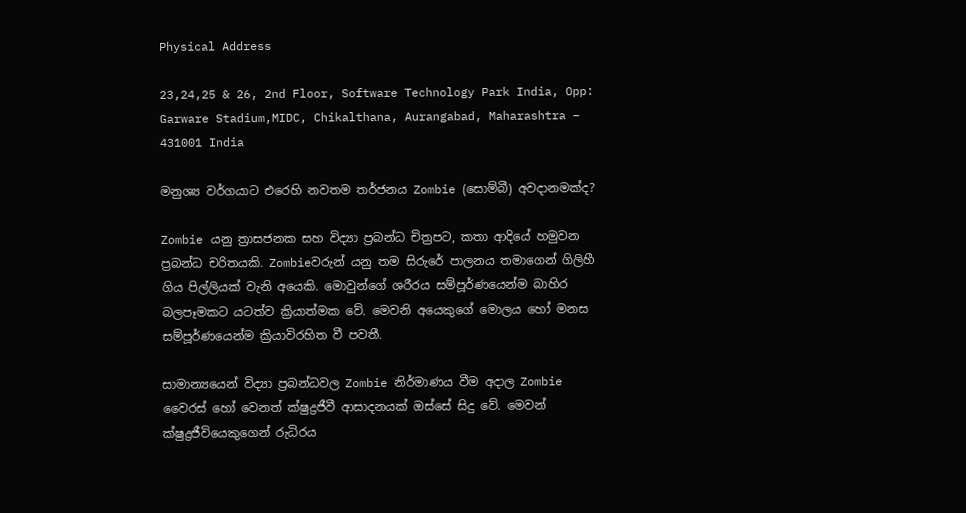Physical Address

23,24,25 & 26, 2nd Floor, Software Technology Park India, Opp: Garware Stadium,MIDC, Chikalthana, Aurangabad, Maharashtra – 431001 India

මනුශ්‍ය වර්ගයාට එරෙහි නවතම තර්ජනය Zombie (සොම්බී) අවදානමක්ද?

Zombie යනු ත්‍රාසජනක සහ විද්‍යා ප්‍රබන්ධ චිත්‍රපට, කතා ආදියේ හමුවන ප්‍රබන්ධ චරිතයකි. Zombieවරුන් යනු තම සිරුරේ පාලනය තමාගෙන් ගිලිහී ගිය පිල්ලියක් වැනි අයෙකි. මොවුන්ගේ ශරීරය සම්පූර්ණයෙන්ම බාහිර බලපෑමකට යටත්ව ක්‍රියාත්මක වේ. මෙවනි අයෙකුගේ මොලය හෝ මනස සම්පූර්ණයෙන්ම ක්‍රියාවිරහිත වී පවතී.

සාමාන්‍යයෙන් විද්‍යා ප්‍රබන්ධවල Zombie නිර්මාණය වීම අදාල Zombie වෛරස් හෝ වෙනත් ක්ෂුද්‍රජීවී ආසාදනයක් ඔස්සේ සිදු වේ. මෙවන් ක්ෂුද්‍රජීවියෙකුගෙන් රුධිරය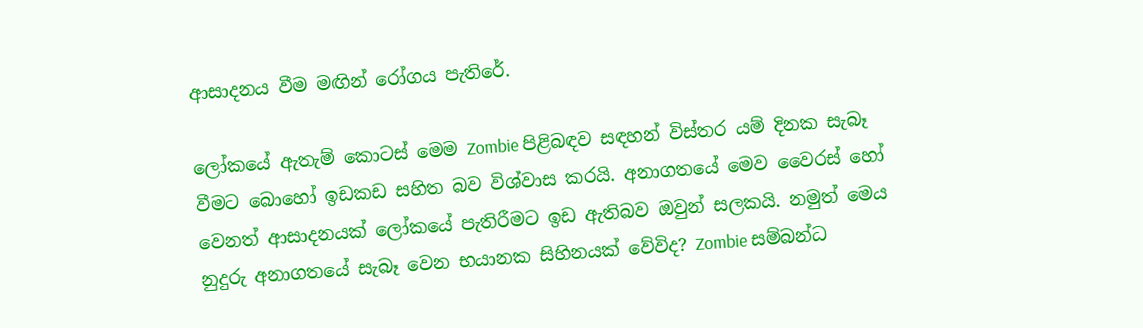ආසාදනය වීම මඟින් රෝගය පැතිරේ.

ලෝකයේ ඇතැම් කොටස් මෙම Zombie පිළිබඳව සඳහන් විස්තර යම් දිනක සැබෑ වීමට බොහෝ ඉඩකඩ සහිත බව විශ්වාස කරයි. අනාගතයේ මෙව වෛරස් හෝ වෙනත් ආසාදනයක් ලෝකයේ පැතිරීමට ඉඩ ඇතිබව ඔවුන් සලකයි. නමුත් මෙය නුදුරු අනාගතයේ සැබෑ වෙන භයානක සිහිනයක් වේවිද? Zombie සම්බන්ධ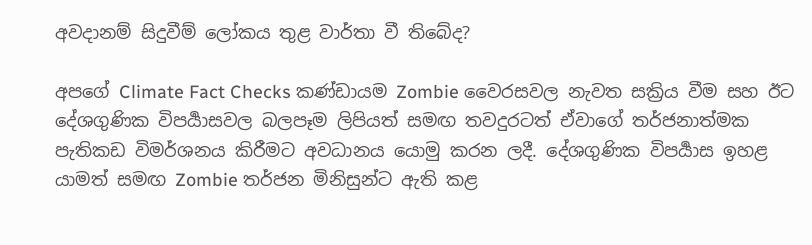අවදානම් සිදුවීම් ලෝකය තුළ වාර්තා වී තිබේද?

අපගේ Climate Fact Checks කණ්ඩායම Zombie වෛරසවල නැවත සක්‍රිය වීම සහ ඊට දේශගුණික විපර්‍යාසවල බලපෑම ලිපියත් සමඟ තවදුරටත් ඒවාගේ තර්ජනාත්මක පැතිකඩ විමර්ශනය කිරීමට අවධානය යොමු කරන ලදී. දේශගුණික විපර්‍යාස ඉහළ යාමත් සමඟ Zombie තර්ජන මිනිසුන්ට ඇති කළ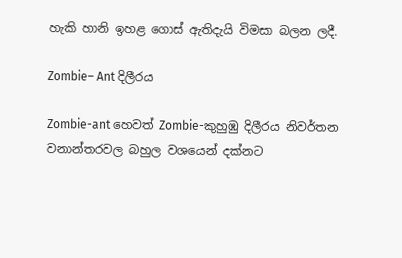හැකි හානි ඉහළ ගොස් ඇතිදැයි විමසා බලන ලදී.

Zombie– Ant දිලීරය

Zombie-ant හෙවත් Zombie-කුහුඹු දිලීරය නිවර්තන වනාන්තරවල බහුල වශයෙන් දක්නට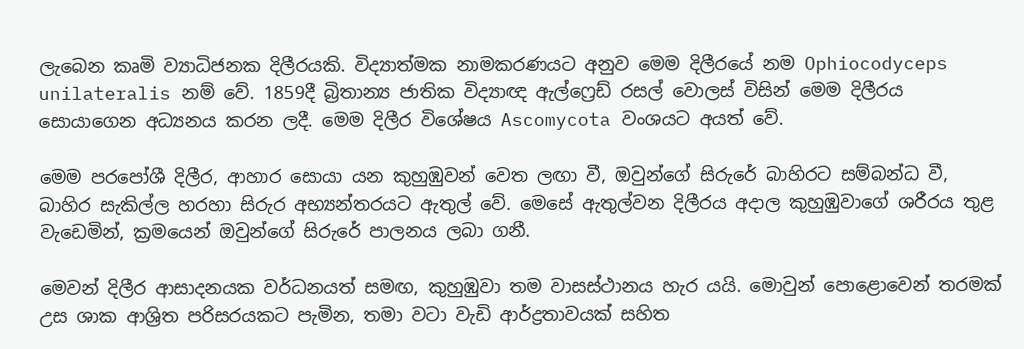ලැබෙන කෘමි ව්‍යාධිජනක දිලීරයකි. විද්‍යාත්මක නාමකරණයට අනුව මෙම දිලීරයේ නම Ophiocodyceps unilateralis නම් වේ. 1859දී බ්‍රිතාන්‍ය ජාතික විද්‍යාඥ ඇල්ෆ්‍රෙඩ් රසල් වොලස් විසින් මෙම දිලීරය සොයාගෙන අධ්‍යනය කරන ලදී. මෙම දිලීර විශේෂය Ascomycota වංශයට අයත් වේ.

මෙම පරපෝශී දිලීර, ආහාර සොයා යන කුහුඹුවන් වෙත ලඟා වී, ඔවුන්ගේ සිරුරේ බාහිරට සම්බන්ධ වී, බාහිර සැකිල්ල හරහා සිරුර අභ්‍යන්තරයට ඇතුල් වේ. මෙසේ ඇතුල්වන දිලීරය අදාල කුහුඹුවාගේ ශරීරය තුළ වැඩෙමින්, ක්‍රමයෙන් ඔවුන්ගේ සිරුරේ පාලනය ලබා ගනී.

මෙවන් දිලීර ආසාදනයක වර්ධනයත් සමඟ, කුහුඹුවා තම වාසස්ථානය හැර යයි. මොවුන් පොළොවෙන් තරමක් උස ශාක ආශ්‍රිත පරිසරයකට පැමින, තමා වටා වැඩි ආර්ද්‍රතාවයක් සහිත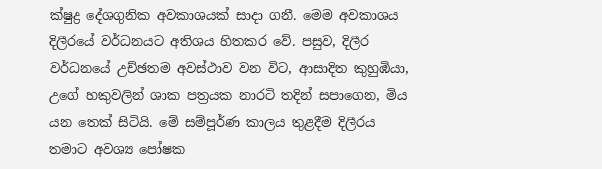ක්ෂුද්‍ර දේශගුනික අවකාශයක් සාදා ගනී. මෙම අවකාශය දිලීරයේ වර්ධනයට අතිශය හිතකර වේ. පසුව, දිලීර වර්ධනයේ උච්ඡතම අවස්ථාව වන විට, ආසාදිත කුහුඹියා, උගේ හකුවලින් ශාක පත්‍රයක නාරටි තදින් සපාගෙන, මිය යන තෙක් සිටියි. මේ සම්පූර්ණ කාලය තුළදීම දිලීරය තමාට අවශ්‍ය පෝෂක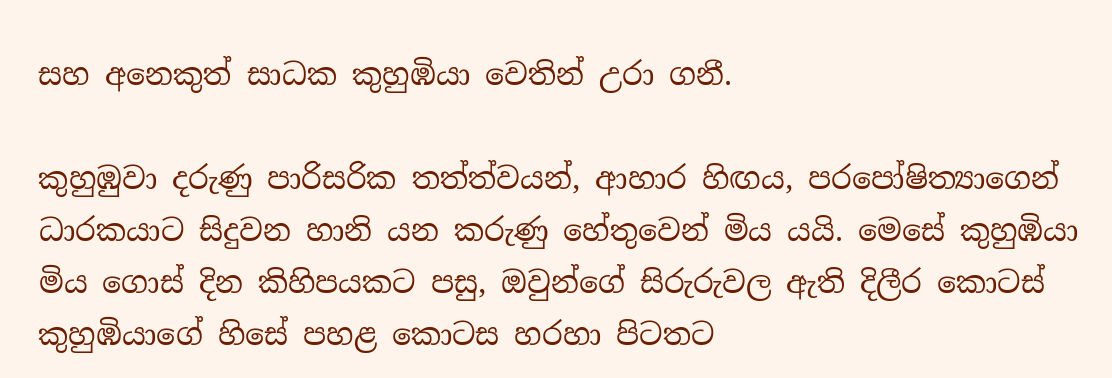සහ අනෙකුත් සාධක කුහුඹියා වෙතින් උරා ගනී.

කුහුඹුවා දරුණු පාරිසරික තත්ත්වයන්, ආහාර හිඟය, පරපෝෂිත්‍යාගෙන් ධාරකයාට සිදුවන හානි යන කරුණු හේතුවෙන් මිය යයි. මෙසේ කුහුඹියා මිය ගොස් දින කිහිපයකට පසු, ඔවුන්ගේ සිරුරුවල ඇති දිලීර කොටස් කුහුඹියාගේ හිසේ පහළ කොටස හරහා පිටතට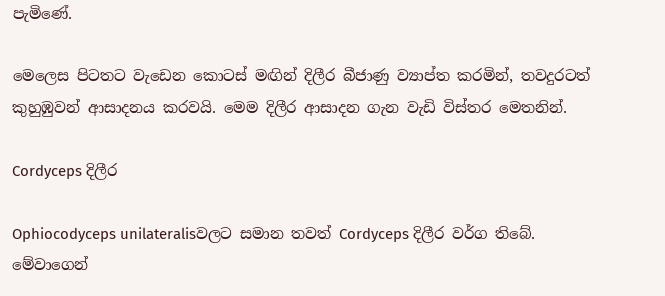පැමිණේ.

මෙලෙස පිටතට වැඩෙන කොටස් මඟින් දිලීර බීජාණු ව්‍යාප්ත කරමින්, තවදුරටත් කුහුඹුවන් ආසාදනය කරවයි. මෙම දිලීර ආසාදන ගැන වැඩි විස්තර මෙතනින්.

Cordyceps දිලීර

Ophiocodyceps unilateralisවලට සමාන තවත් Cordyceps දිලීර වර්ග තිබේ. මේවාගෙන්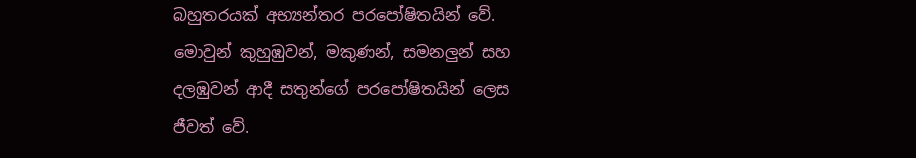බහුතරයක් අභ්‍යන්තර පරපෝෂිතයින් වේ. මොවුන් කුහුඹුවන්, මකුණන්, සමනලුන් සහ දලඹුවන් ආදී සතුන්ගේ පරපෝෂිතයින් ලෙස ජීවත් වේ.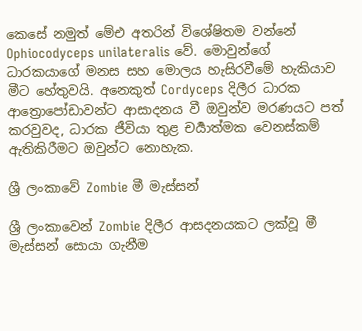කෙසේ නමුත් මේඑ අතරින් විශේෂිතම වන්නේ Ophiocodyceps unilateralis වේ. මොවුන්ගේ ධාරකයාගේ මනස සහ මොලය හැසිරවීමේ හැකියාව මීට හේතුවයි. අනෙකුත් Cordyceps දිලීර ධාරක ආත්‍රොපෝඩාවන්ට ආසාදනය වී ඔවුන්ව මරණයට පත් කරවුවද, ධාරක ජීවියා තුළ චර්‍යාත්මක වෙනස්කම් ඇතිකිරීමට ඔවුන්ට නොහැක.

ශ්‍රී ලංකාවේ Zombie මී මැස්සන්

ශ්‍රී ලංකාවෙන් Zombie දිලීර ආසදනයකට ලක්වූ මී මැස්සන් සොයා ගැනීම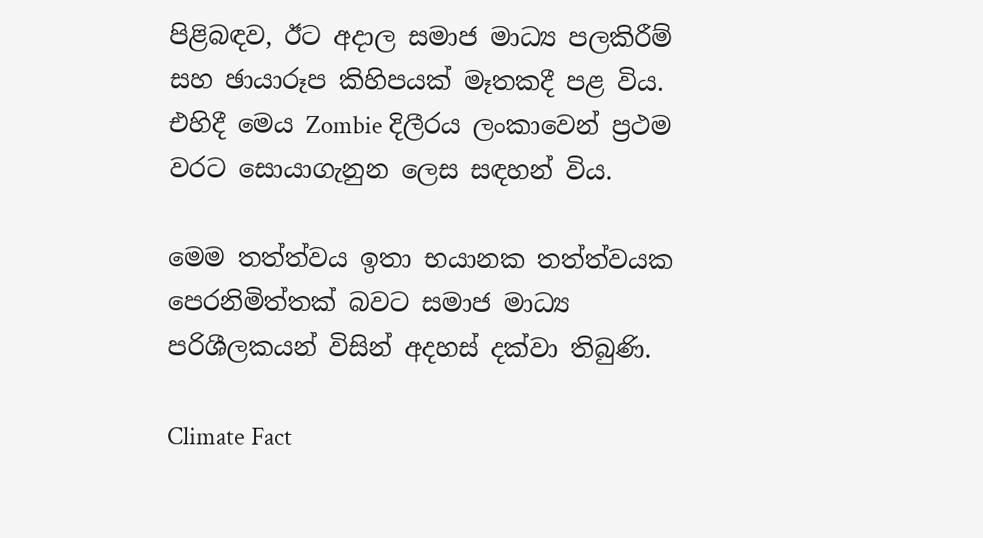පිළිබඳව, ඊට අදාල සමාජ මාධ්‍ය පලකිරීම් සහ ඡායාරූප කිහිපයක් මෑතකදී පළ විය. එහිදී මෙය Zombie දිලීරය ලංකාවෙන් ප්‍රථම වරට සොයාගැනුන ලෙස සඳහන් විය.

මෙම තත්ත්වය ඉතා භයානක තත්ත්වයක පෙරනිමිත්තක් බවට සමාජ මාධ්‍ය පරිශීලකයන් විසින් අදහස් දක්වා තිබුණි.

Climate Fact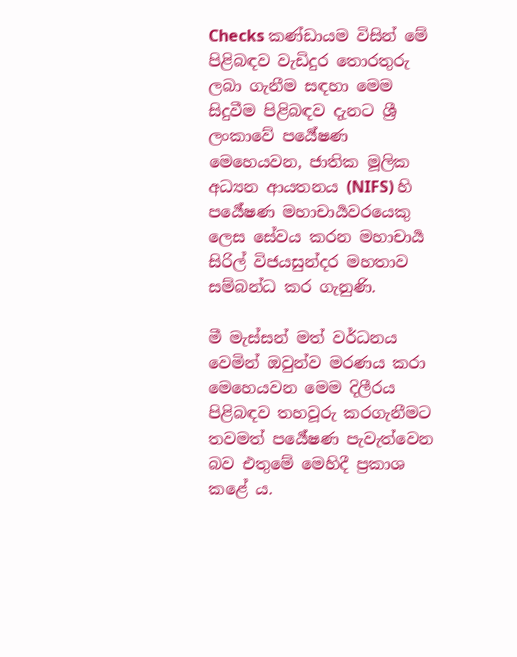Checks කණ්ඩායම විසින් මේ පිළිබඳව වැඩිදුර තොරතුරු ලබා ගැනීම සඳහා මෙම සිදුවීම පිළිබඳව දැනට ශ්‍රී ලංකාවේ පර්‍යේෂණ මෙහෙයවන, ජාතික මූලික අධ්‍යන ආයතනය (NIFS) හි පර්‍යේෂණ මහාචාර්‍යවරයෙකු ලෙස සේවය කරන මහාචාර්‍ය සිරිල් විජයසුන්දර මහතාව සම්බන්ධ කර ගැනුණි.

මී මැස්සන් මත් වර්ධනය වෙමින් ඔවුන්ව මරණය කරා මෙහෙයවන මෙම දිලීරය පිළිබඳව තහවූරු කරගැනීමට තවමත් පර්‍යේෂණ පැවැත්වෙන බව එතුමේ මෙහිදී ප්‍රකාශ කළේ ය.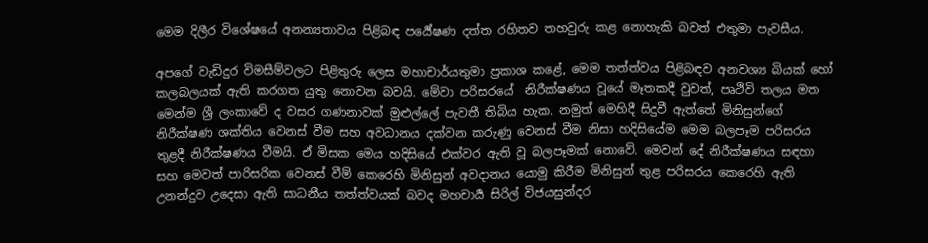මෙම දිලීර විශේෂයේ අනන්‍යතාවය පිළිබඳ පර්‍යේෂණ දත්ත රහිතව තහවුරු කළ නොහැකි බවත් එතුමා පැවසීය.

අපගේ වැඩිදුර විමසීම්වලට පිළිතුරු ලෙස මහාචාර්යතුමා ප්‍රකාශ කළේ, මෙම තත්ත්වය පිළිබඳව අනවශ්‍ය බියක් හෝ කලබලයක් ඇති කරගත යුතු නොවන බවයි. මේවා පරිසරයේ  නිරීක්ෂණය වූයේ මෑතකදී වුවත්, පෘථිවි තලය මත මෙන්ම ශ්‍රී ලංකාවේ ද වසර ගණනාවක් මුළුල්ලේ පැවතී තිබිය හැක. නමුත් මෙහිදී සිදුවී ඇත්තේ මිනිසුන්ගේ නිරීක්ෂණ ශක්තිය වෙනස් වීම සහ අවධානය දක්වන කරුණු වෙනස් වීම නිසා හදිසියේම මෙම බලපෑම පරිසරය තුළදී නිරීක්ෂණය වීමයි. ඒ මිසක මෙය හදිසියේ එක්වර ඇති වූ බලපෑමක් නොවේ. මෙවන් දේ නිරීක්ෂණය සඳහා සහ මෙවත් පාරිසරික වෙනස් වීම් කෙරෙහි මිනිසුන් අවදානය යොමු කිරීම මිනිසුන් තුළ පරිසරය කෙරෙහි ඇති උනන්දුව උදෙසා ඇති සාධනීය තත්ත්වයක් බවද මහචාර්‍ය සිරිල් විජයසුන්දර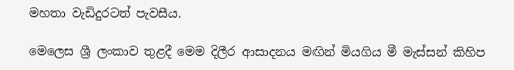මහතා වැඩිදුරටත් පැවසීය.

මෙලෙස ශ්‍රී ලංකාව තුළදී මෙම දිලීර ආසාදනය මඟින් මියගිය මී මැස්සන් කිහිප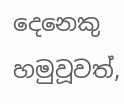දෙනෙකු හමුවූවත්,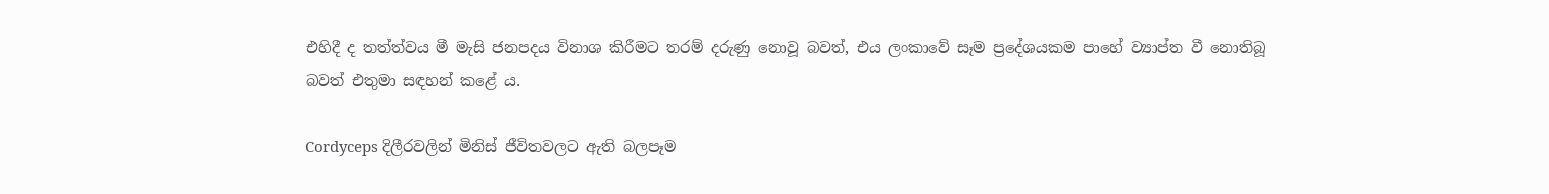එහිදී ද තත්ත්වය මී මැසි ජනපදය විනාශ කිරීමට තරම් දරුණු නොවූ බවත්, එය ලංකාවේ සෑම ප්‍රදේශයකම පාහේ ව්‍යාප්ත වී නොතිබූ බවත් එතුමා සඳහන් කළේ ය.

Cordyceps දිලීරවලින් මිනිස් ජීවිතවලට ඇති බලපෑම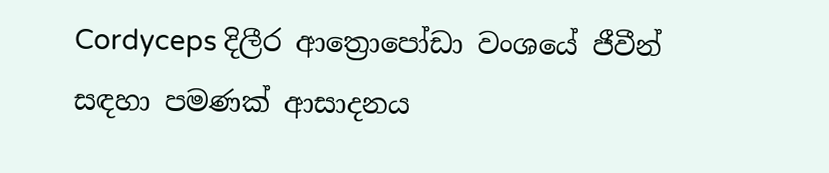Cordyceps දිලීර ආත්‍රොපෝඩා වංශයේ ජීවීන් සඳහා පමණක් ආසාදනය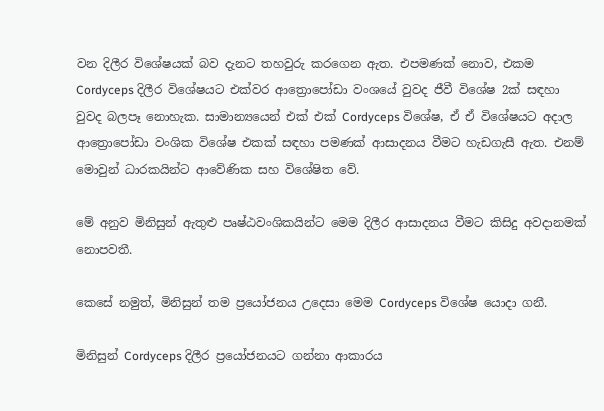වන දිලීර විශේෂයක් බව දැනට තහවුරු කරගෙන ඇත. එපමණක් නොව, එකම Cordyceps දිලීර විශේෂයට එක්වර ආත්‍රොපෝඩා වංශයේ වුවද ජීවී විශේෂ 2ක් සඳහා වුවද බලපෑ නොහැක. සාමාන්‍යයෙන් එක් එක් Cordyceps විශේෂ, ඒ ඒ විශේෂයට අදාල ආත්‍රොපෝඩා වංශික විශේෂ එකක් සඳහා පමණක් ආසාදනය වීමට හැඩගැසී ඇත. එනම් මොවුන් ධාරකයින්ට ආවේණික සහ විශේෂිත වේ.

මේ අනුව මිනිසුන් ඇතුළු පෘෂ්ඨවංශිකයින්ට මෙම දිලීර ආසාදනය වීමට කිසිදු අවදානමක් නොපවතී.

කෙසේ නමුත්, මිනිසුන් තම ප්‍රයෝජනය උදෙසා මෙම Cordyceps විශේෂ යොදා ගනී.

මිනිසුන් Cordyceps දිලීර ප්‍රයෝජනයට ගන්නා ආකාරය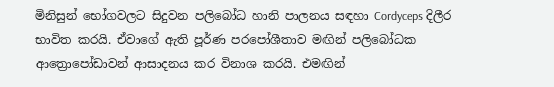මිනිසුන් භෝගවලට සිදුවන පලිබෝධ හානි පාලනය සඳහා Cordyceps දිලීර භාවිත කරයි. ඒවාගේ ඇති පූර්ණ පරපෝශීතාව මඟින් පලිබෝධක ආත්‍රොපෝඩාවන් ආසාදනය කර විනාශ කරයි. එමඟින්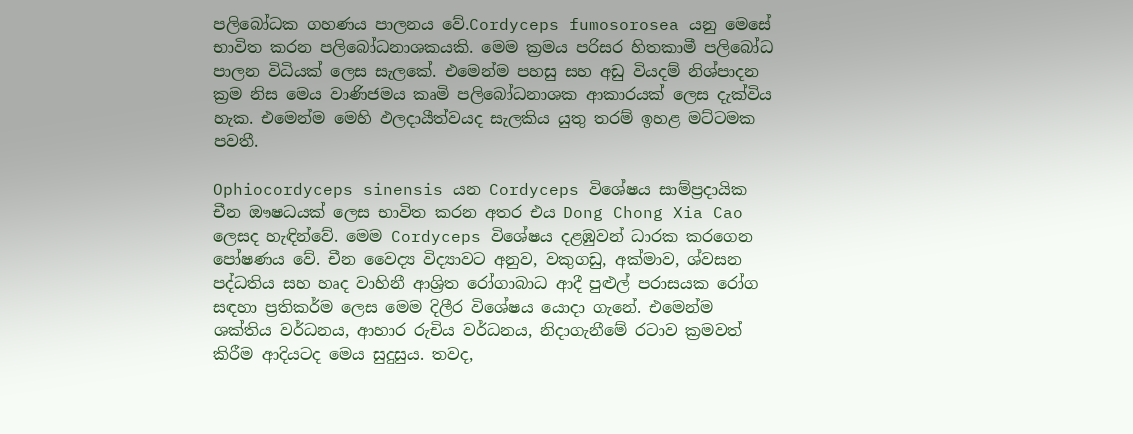පලිබෝධක ගහණය පාලනය වේ.Cordyceps fumosorosea යනු මෙසේ භාවිත කරන පලිබෝධනාශකයකි. මෙම ක්‍රමය පරිසර හිතකාමී පලිබෝධ පාලන විධියක් ලෙස සැලකේ. එමෙන්ම පහසු සහ අඩු වියදම් නිශ්පාදන ක්‍රම නිස මෙය වාණිජමය කෘමි පලිබෝධනාශක ආකාරයක් ලෙස දැක්විය හැක. එමෙන්ම මෙහි ඵලදායීත්වයද සැලකිය යුතු තරම් ඉහළ මට්ටමක පවතී.

Ophiocordyceps sinensis යන Cordyceps විශේෂය සාම්ප්‍රදායික චීන ඖෂධයක් ලෙස භාවිත කරන අතර එය Dong Chong Xia Cao ලෙසද හැඳින්වේ. මෙම Cordyceps විශේෂය දළඹුවන් ධාරක කරගෙන පෝෂණය වේ. චීන වෛද්‍ය විද්‍යාවට අනුව, වකුගඩු, අක්මාව, ශ්වසන පද්ධතිය සහ හෘද වාහිනී ආශ්‍රිත රෝගාබාධ ආදී පුළුල් පරාසයක රෝග සඳහා ප්‍රතිකර්ම ලෙස මෙම දිලීර විශේෂය යොදා ගැනේ. එමෙන්ම ශක්තිය වර්ධනය, ආහාර රුචිය වර්ධනය, නිදාගැනීමේ රටාව ක්‍රමවත් කිරීම ආදියටද මෙය සුදුසුය. තවද,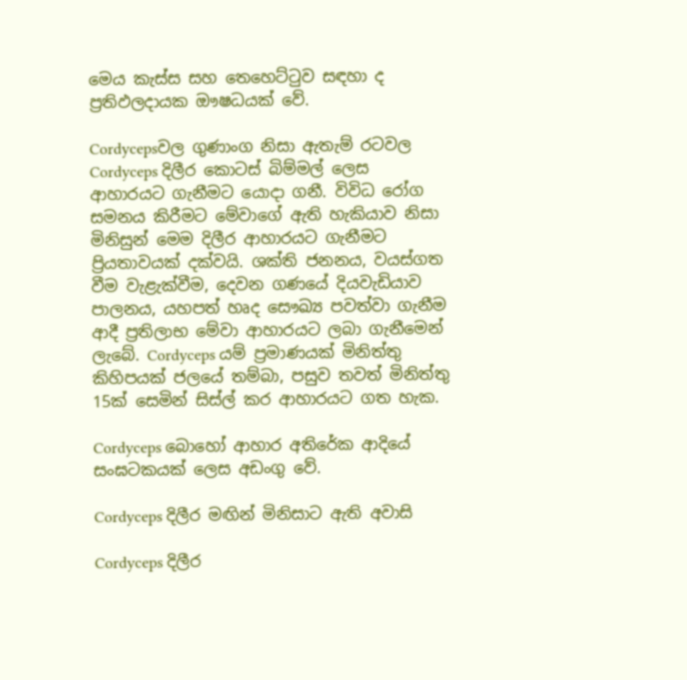මෙය කැස්ස සහ තෙහෙට්ටුව සඳහා ද ප්‍රතිඵලදායක ඖෂධයක් වේ.

Cordycepsවල ගුණාංග නිසා ඇතැම් රටවල Cordyceps දිලීර කොටස් බිම්මල් ලෙස ආහාරයට ගැනීමට යොදා ගනී. විවිධ රෝග සමනය කිරීමට මේවාගේ ඇති හැකියාව නිසා මිනිසුන් මෙම දිලීර ආහාරයට ගැනීමට ප්‍රියතාවයක් දක්වයි. ශක්ති ජනනය, වයස්ගත වීම වැළැක්වීම, දෙවන ගණයේ දියවැඩියාව පාලනය, යහපත් හෘද සෞඛ්‍ය පවත්වා ගැනීම ආදී ප්‍රතිලාභ මේවා ආහාරයට ලබා ගැනීමෙන් ලැබේ. Cordyceps යම් ප්‍රමාණයක් මිනිත්තු කිහිපයක් ජලයේ තම්බා, පසුව තවත් මිනිත්තු 15ක් සෙමින් සිස්ල් කර ආහාරයට ගත හැක.

Cordyceps බොහෝ ආහාර අතිරේක ආදියේ සංඝටකයක් ලෙස අඩංගු වේ.

Cordyceps දිලීර මඟින් මිනිසාට ඇති අවාසි

Cordyceps දිලීර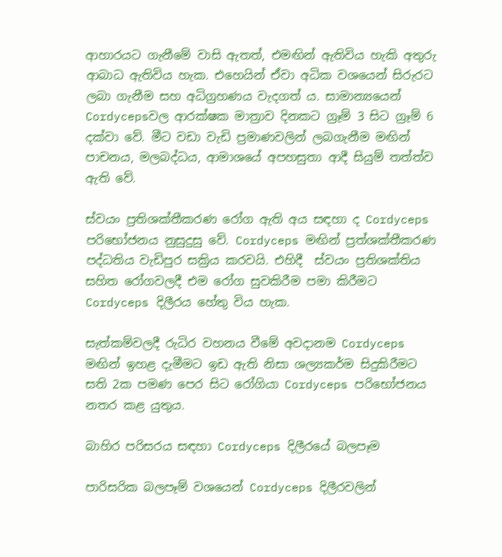ආහාරයට ගැනීමේ වාසි ඇතත්, එමඟින් ඇතිවිය හැකි අතුරු ආබාධ ඇතිවිය හැක. එහෙයින් ඒවා අධික වශයෙන් සිරුරට ලබා ගැනීම සහ අධිග්‍රහණය වැදගත් ය. සාමාන්‍යයෙන් Cordycepsවල ආරක්ෂක මාත්‍රාව දිනකට ග්‍රෑම් 3 සිට ග්‍රෑම් 6 දක්වා වේ. මීට වඩා වැඩි ප්‍රමාණවලින් ලබගැනීම මඟින් පාචනය, මලබද්ධය, ආමාශයේ අපහසුතා ආදී සියුම් තත්ත්ව ඇති වේ.

ස්වයං ප්‍රතිශක්තීකරණ රෝග ඇති අය සඳහා ද Cordyceps පරිභෝජනය නුසුදුසු වේ. Cordyceps මඟින් ප්‍රත්ශක්තීකරණ පද්ධතිය වැඩිපුර සක්‍රිය කරවයි. එහිදී  ස්වයං ප්‍රතිශක්තිය සහිත රෝගවලදී එම රෝග සුවකිරීම පමා කිරීමට Cordyceps දිලීරය හේතු විය හැක.

සැත්කම්වලදී රුධිර වහනය වීමේ අවදානම Cordyceps මඟින් ඉහළ දැමීමට ඉඩ ඇති නිසා ශල්‍යකර්ම සිදුකිරීමට සති 2ක පමණ පෙර සිට රෝගියා Cordyceps පරිභෝජනය නතර කළ යුතුය.

බාහිර පරිසරය සඳහා Cordyceps දිලීරයේ බලපෑම

පාරිසරික බලපෑම් වශයෙන් Cordyceps දිලීරවලින්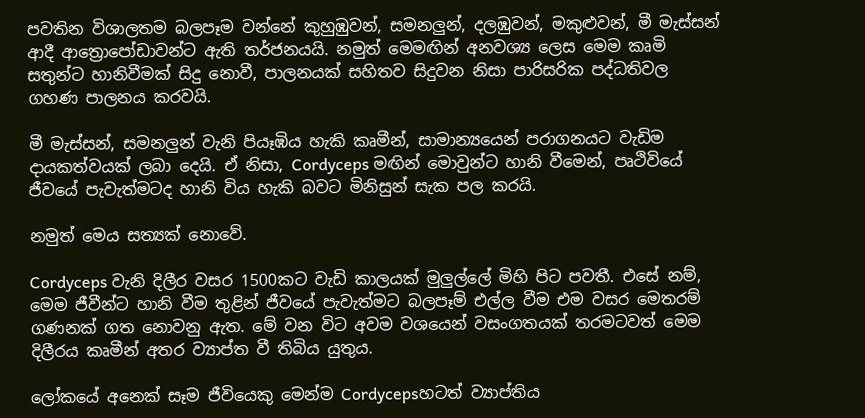පවතින විශාලතම බලපෑම වන්නේ කුහුඹුවන්, සමනලුන්, දලඹුවන්, මකුළුවන්, මී මැස්සන් ආදී ආත්‍රොපෝඩාවන්ට ඇති තර්ජනයයි. නමුත් මෙමඟින් අනවශ්‍ය ලෙස මෙම කෘමි සතුන්ට හානිවීමක් සිදු නොවී, පාලනයක් සහිතව සිදුවන නිසා පාරිසරික පද්ධතිවල ගහණ පාලනය කරවයි.

මී මැස්සන්, සමනලුන් වැනි පියෑඹිය හැකි කෘමීන්, සාමාන්‍යයෙන් පරාගනයට වැඩිම දායකත්වයක් ලබා දෙයි. ඒ නිසා, Cordyceps මඟින් මොවුන්ට හානි වීමෙන්, පෘථිවියේ ජීවයේ පැවැත්මටද හානි විය හැකි බවට මිනිසුන් සැක පල කරයි.

නමුත් මෙය සත්‍යක් නොවේ.

Cordyceps වැනි දිලීර වසර 1500කට වැඩි කාලයක් මුලුල්ලේ මිහි පිට පවතී. එසේ නම්, මෙම ජීවීන්ට හානි වීම තුළින් ජීවයේ පැවැත්මට බලපෑම් එල්ල වීම එම වසර මෙතරම් ගණනක් ගත නොවනු ඇත. මේ වන විට අවම වශයෙන් වසංගතයක් තරමටවත් මෙම දිලීරය කෘමීන් අතර ව්‍යාප්ත වී තිබිය යුතුය.

ලෝකයේ අනෙක් සෑම ජීවියෙකු මෙන්ම Cordycepsහටත් ව්‍යාප්තිය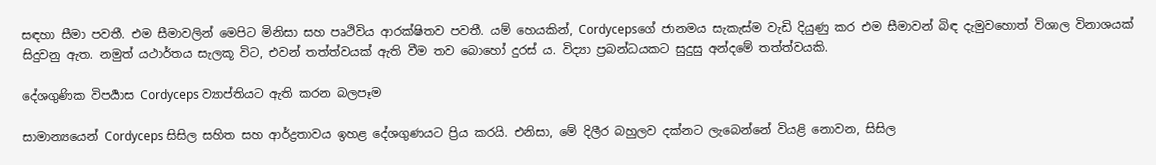සඳහා සීමා පවතී. එම සීමාවලින් මෙපිට මිනිසා සහ පෘථිවිය ආරක්ෂිතව පවතී. යම් හෙයකින්, Cordycepsගේ ජානමය සැකැස්ම වැඩි දියුණු කර එම සීමාවන් බිඳ දැමුවහොත් විශාල විනාශයක් සිදුවනු ඇත. නමුත් යථාර්තය සැලකූ විට, එවන් තත්ත්වයක් ඇති වීම තව බොහෝ දුරස් ය. විද්‍යා ප්‍රබන්ධයකට සුදුසු අන්දමේ තත්ත්වයකි.

දේශගුණික විපර්‍යාස Cordyceps ව්‍යාප්තියට ඇති කරන බලපෑම

සාමාන්‍යයෙන් Cordyceps සිසිල සහිත සහ ආර්ද්‍රතාවය ඉහළ දේශගුණයට ප්‍රිය කරයි. එනිසා, මේ දිලීර බහුලව දක්නට ලැබෙන්නේ වියළි නොවන, සිසිල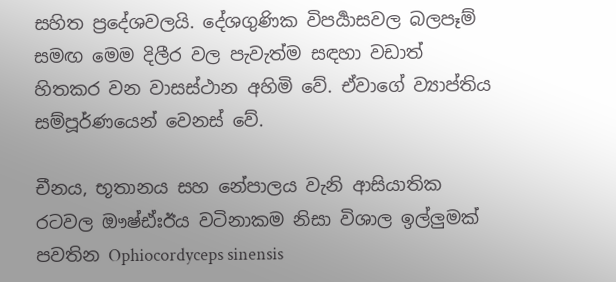සහිත ප්‍රදේශවලයි. දේශගුණික විපර්‍යාසවල බලපෑම් සමඟ මෙම දිලීර වල පැවැත්ම සඳහා වඩාත් හිතකර වන වාසස්ථාන අහිමි වේ. ඒවාගේ ව්‍යාප්තිය සම්පූර්ණයෙන් වෙනස් වේ.

චීනය, භූතානය සහ නේපාලය වැනි ආසියාතික රටවල ඖෂ්ඪ්ඃඊය වටිනාකම නිසා විශාල ඉල්ලුමක් පවතින Ophiocordyceps sinensis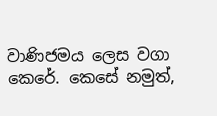වාණිජමය ලෙස වගා කෙරේ. කෙසේ නමුත්,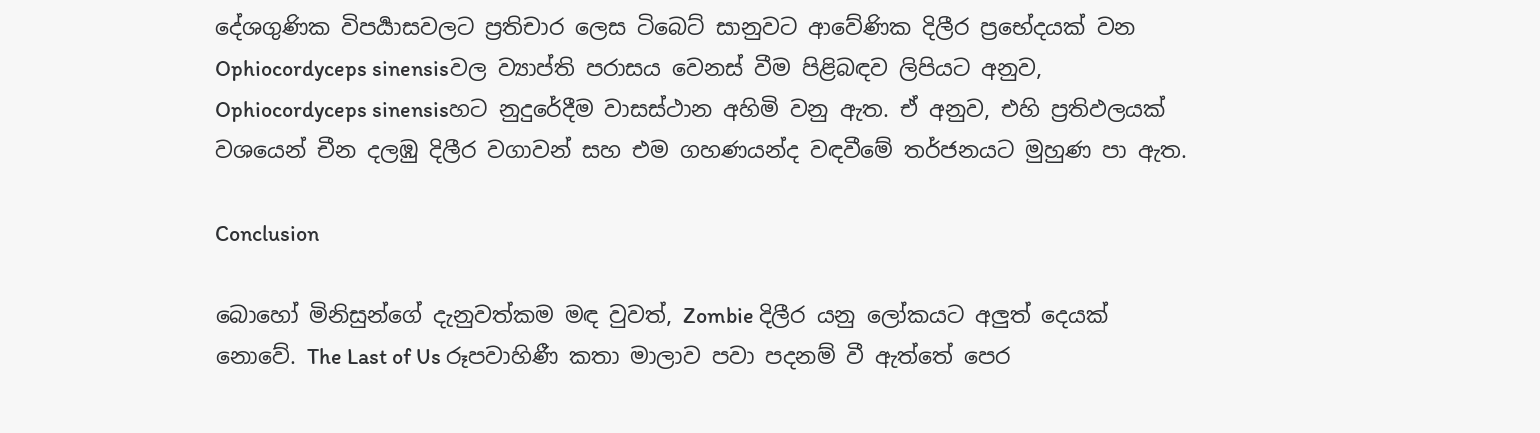දේශගුණික විපර්‍යාසවලට ප්‍රතිචාර ලෙස ටිබෙට් සානුවට ආවේණික දිලීර ප්‍රභේදයක් වන Ophiocordyceps sinensisවල ව්‍යාප්ති පරාසය වෙනස් වීම පිළිබඳව ලිපියට අනුව, Ophiocordyceps sinensisහට නුදුරේදීම වාසස්ථාන අහිමි වනු ඇත. ඒ අනුව, එහි ප්‍රතිඵලයක් වශයෙන් චීන දලඹු දිලීර වගාවන් සහ එම ගහණයන්ද වඳවීමේ තර්ජනයට මුහුණ පා ඇත.

Conclusion

බොහෝ මිනිසුන්ගේ දැනුවත්කම මඳ වුවත්, Zombie දිලීර යනු ලෝකයට අලුත් දෙයක් නොවේ. The Last of Us රූපවාහිණී කතා මාලාව පවා පදනම් වී ඇත්තේ පෙර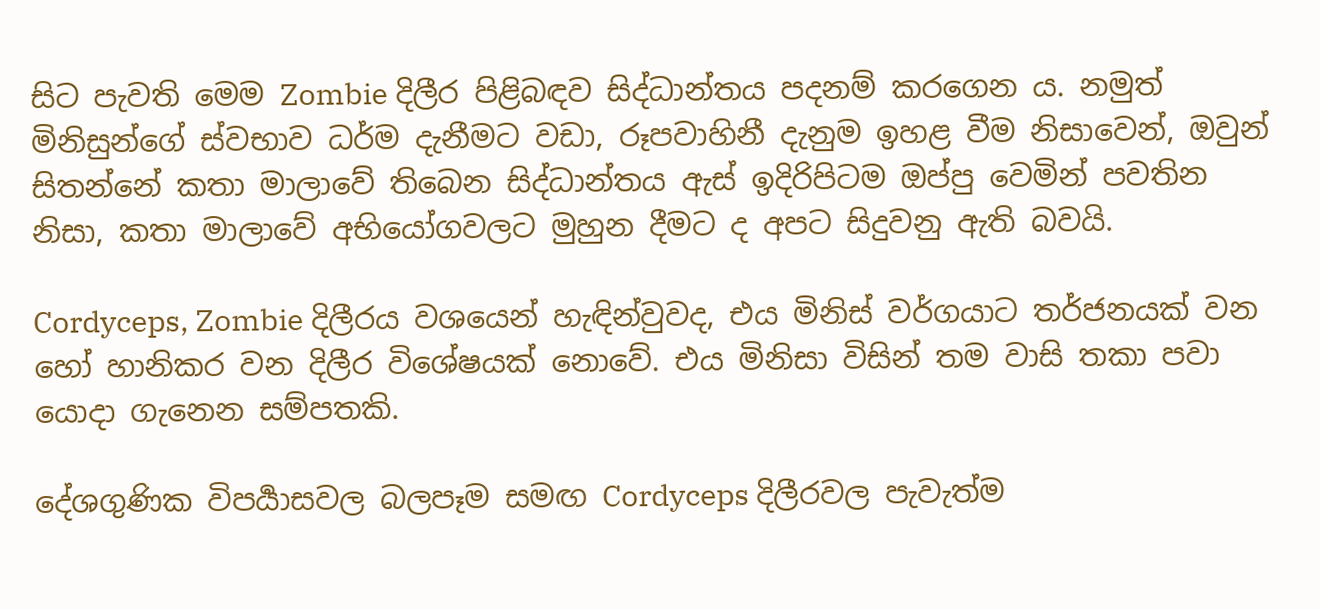සිට පැවති මෙම Zombie දිලීර පිළිබඳව සිද්ධාන්තය පදනම් කරගෙන ය. නමුත් මිනිසුන්ගේ ස්වභාව ධර්ම දැනීමට වඩා, රූපවාහිනී දැනුම ඉහළ වීම නිසාවෙන්, ඔවුන් සිතන්නේ කතා මාලාවේ තිබෙන සිද්ධාන්තය ඇස් ඉදිරිපිටම ඔප්පු වෙමින් පවතින නිසා, කතා මාලාවේ අභියෝගවලට මුහුන දීමට ද අපට සිදුවනු ඇති බවයි.

Cordyceps, Zombie දිලීරය වශයෙන් හැඳින්වුවද, එය මිනිස් වර්ගයාට තර්ජනයක් වන හෝ හානිකර වන දිලීර විශේෂයක් නොවේ. එය මිනිසා විසින් තම වාසි තකා පවා යොදා ගැනෙන සම්පතකි.

දේශගුණික විපර්‍යාසවල බලපෑම සමඟ Cordyceps දිලීරවල පැවැත්ම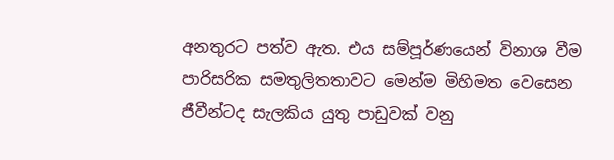අනතුරට පත්ව ඇත. එය සම්පූර්ණයෙන් විනාශ වීම පාරිසරික සමතුලිතතාවට මෙන්ම මිහිමත වෙසෙන ජීවීන්ටද සැලකිය යුතු පාඩුවක් වනු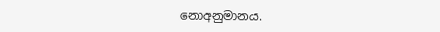නොඅනුමානය.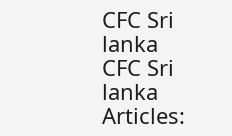CFC Sri lanka
CFC Sri lanka
Articles: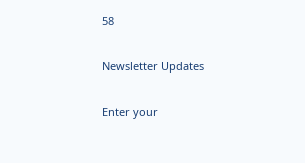58

Newsletter Updates

Enter your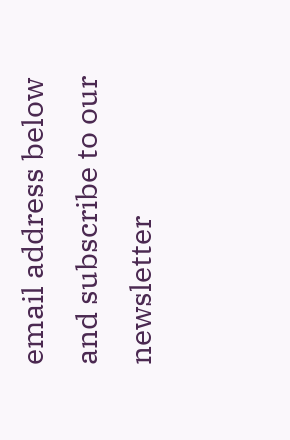email address below and subscribe to our newsletter